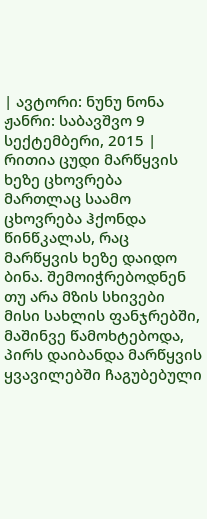| ავტორი: ნუნუ ნონა ჟანრი: საბავშვო 9 სექტემბერი, 2015 |
რითია ცუდი მარწყვის ხეზე ცხოვრება
მართლაც საამო ცხოვრება ჰქონდა წინწკალას, რაც მარწყვის ხეზე დაიდო ბინა. შემოიჭრებოდნენ თუ არა მზის სხივები მისი სახლის ფანჯრებში, მაშინვე წამოხტებოდა, პირს დაიბანდა მარწყვის ყვავილებში ჩაგუბებული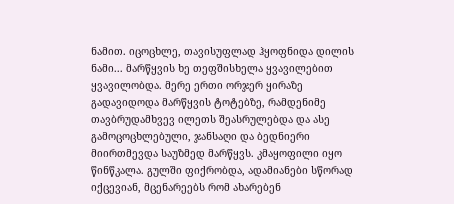ნამით. იცოცხლე, თავისუფლად ჰყოფნიდა დილის ნამი... მარწყვის ხე თეფშისხელა ყვავილებით ყვავილობდა. მერე ერთი ორჯერ ყირაზე გადავიდოდა მარწყვის ტოტებზე, რამდენიმე თავბრუდამხვევ ილეთს შეასრულებდა და ასე გამოცოცხლებული, ჯანსაღი და ბედნიერი მიირთმევდა საუზმედ მარწყვს. კმაყოფილი იყო წინწკალა. გულში ფიქრობდა, ადამიანები სწორად იქცევიან, მცენარეებს რომ ახარებენ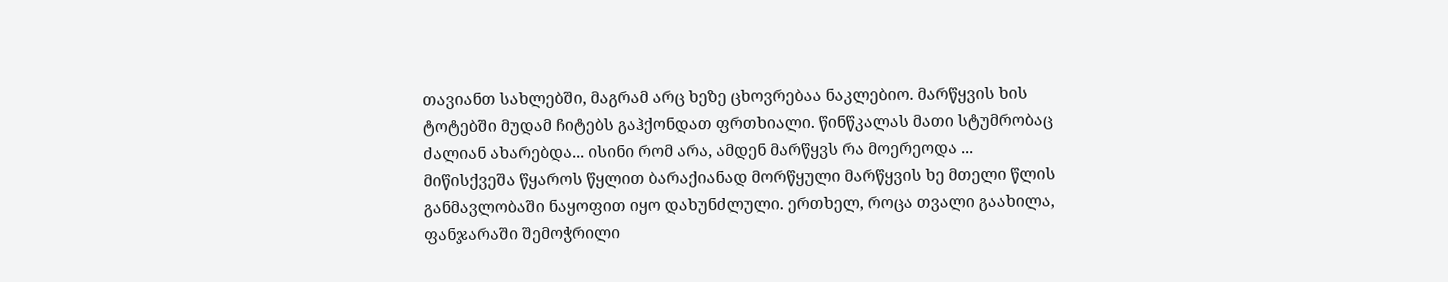თავიანთ სახლებში, მაგრამ არც ხეზე ცხოვრებაა ნაკლებიო. მარწყვის ხის ტოტებში მუდამ ჩიტებს გაჰქონდათ ფრთხიალი. წინწკალას მათი სტუმრობაც ძალიან ახარებდა... ისინი რომ არა, ამდენ მარწყვს რა მოერეოდა ... მიწისქვეშა წყაროს წყლით ბარაქიანად მორწყული მარწყვის ხე მთელი წლის განმავლობაში ნაყოფით იყო დახუნძლული. ერთხელ, როცა თვალი გაახილა, ფანჯარაში შემოჭრილი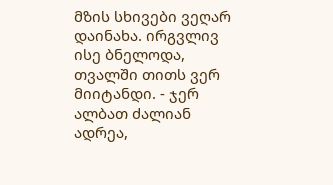მზის სხივები ვეღარ დაინახა. ირგვლივ ისე ბნელოდა, თვალში თითს ვერ მიიტანდი. - ჯერ ალბათ ძალიან ადრეა,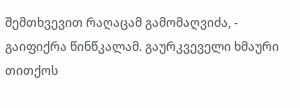შემთხვევით რაღაცამ გამომაღვიძა, - გაიფიქრა წინწკალამ. გაურკვეველი ხმაური თითქოს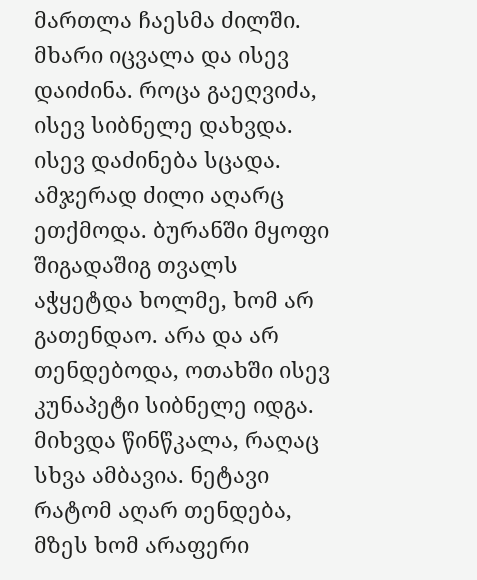მართლა ჩაესმა ძილში. მხარი იცვალა და ისევ დაიძინა. როცა გაეღვიძა, ისევ სიბნელე დახვდა. ისევ დაძინება სცადა. ამჯერად ძილი აღარც ეთქმოდა. ბურანში მყოფი შიგადაშიგ თვალს აჭყეტდა ხოლმე, ხომ არ გათენდაო. არა და არ თენდებოდა, ოთახში ისევ კუნაპეტი სიბნელე იდგა. მიხვდა წინწკალა, რაღაც სხვა ამბავია. ნეტავი რატომ აღარ თენდება, მზეს ხომ არაფერი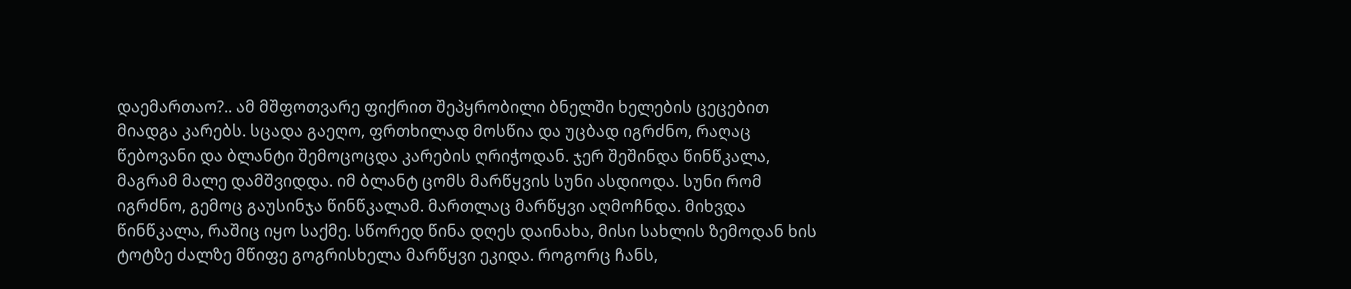დაემართაო?.. ამ მშფოთვარე ფიქრით შეპყრობილი ბნელში ხელების ცეცებით მიადგა კარებს. სცადა გაეღო, ფრთხილად მოსწია და უცბად იგრძნო, რაღაც წებოვანი და ბლანტი შემოცოცდა კარების ღრიჭოდან. ჯერ შეშინდა წინწკალა, მაგრამ მალე დამშვიდდა. იმ ბლანტ ცომს მარწყვის სუნი ასდიოდა. სუნი რომ იგრძნო, გემოც გაუსინჯა წინწკალამ. მართლაც მარწყვი აღმოჩნდა. მიხვდა წინწკალა, რაშიც იყო საქმე. სწორედ წინა დღეს დაინახა, მისი სახლის ზემოდან ხის ტოტზე ძალზე მწიფე გოგრისხელა მარწყვი ეკიდა. როგორც ჩანს,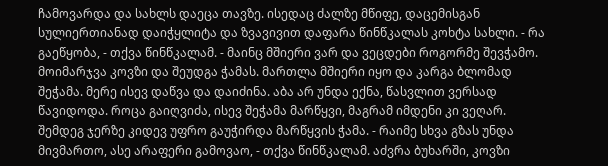ჩამოვარდა და სახლს დაეცა თავზე. ისედაც ძალზე მწიფე, დაცემისგან სულიერთიანად დაიჭყლიტა და ზვავივით დაფარა წინწკალას კოხტა სახლი. - რა გაეწყობა, - თქვა წინწკალამ. - მაინც მშიერი ვარ და ვეცდები როგორმე შევჭამო. მოიმარჯვა კოვზი და შეუდგა ჭამას. მართლა მშიერი იყო და კარგა ბლომად შეჭამა. მერე ისევ დაწვა და დაიძინა. აბა არ უნდა ექნა, წასვლით ვერსად წავიდოდა. როცა გაიღვიძა, ისევ შეჭამა მარწყვი, მაგრამ იმდენი კი ვეღარ. შემდეგ ჯერზე კიდევ უფრო გაუჭირდა მარწყვის ჭამა. - რაიმე სხვა გზას უნდა მივმართო, ასე არაფერი გამოვაო, - თქვა წინწკალამ. აძვრა ბუხარში, კოვზი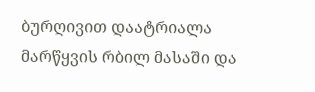ბურღივით დაატრიალა მარწყვის რბილ მასაში და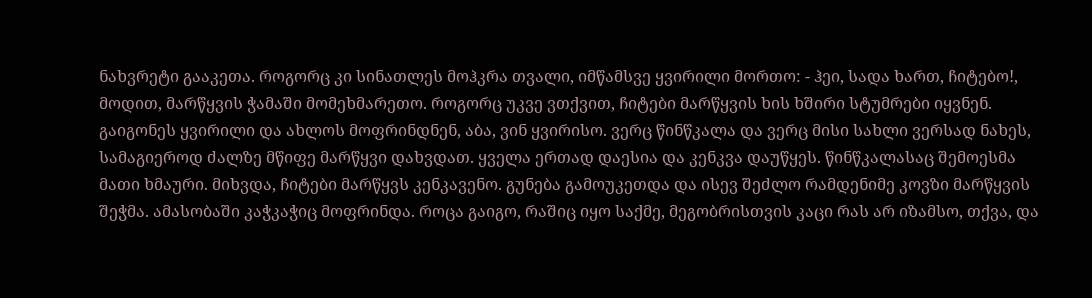ნახვრეტი გააკეთა. როგორც კი სინათლეს მოჰკრა თვალი, იმწამსვე ყვირილი მორთო: - ჰეი, სადა ხართ, ჩიტებო!, მოდით, მარწყვის ჭამაში მომეხმარეთო. როგორც უკვე ვთქვით, ჩიტები მარწყვის ხის ხშირი სტუმრები იყვნენ. გაიგონეს ყვირილი და ახლოს მოფრინდნენ, აბა, ვინ ყვირისო. ვერც წინწკალა და ვერც მისი სახლი ვერსად ნახეს, სამაგიეროდ ძალზე მწიფე მარწყვი დახვდათ. ყველა ერთად დაესია და კენკვა დაუწყეს. წინწკალასაც შემოესმა მათი ხმაური. მიხვდა, ჩიტები მარწყვს კენკავენო. გუნება გამოუკეთდა და ისევ შეძლო რამდენიმე კოვზი მარწყვის შეჭმა. ამასობაში კაჭკაჭიც მოფრინდა. როცა გაიგო, რაშიც იყო საქმე, მეგობრისთვის კაცი რას არ იზამსო, თქვა, და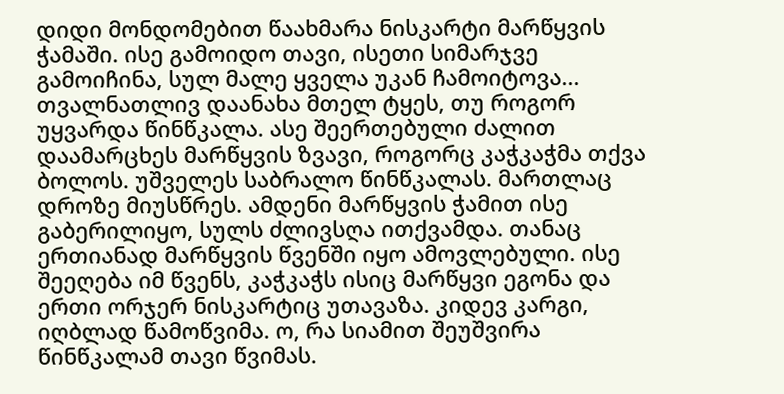დიდი მონდომებით წაახმარა ნისკარტი მარწყვის ჭამაში. ისე გამოიდო თავი, ისეთი სიმარჯვე გამოიჩინა, სულ მალე ყველა უკან ჩამოიტოვა... თვალნათლივ დაანახა მთელ ტყეს, თუ როგორ უყვარდა წინწკალა. ასე შეერთებული ძალით დაამარცხეს მარწყვის ზვავი, როგორც კაჭკაჭმა თქვა ბოლოს. უშველეს საბრალო წინწკალას. მართლაც დროზე მიუსწრეს. ამდენი მარწყვის ჭამით ისე გაბერილიყო, სულს ძლივსღა ითქვამდა. თანაც ერთიანად მარწყვის წვენში იყო ამოვლებული. ისე შეეღება იმ წვენს, კაჭკაჭს ისიც მარწყვი ეგონა და ერთი ორჯერ ნისკარტიც უთავაზა. კიდევ კარგი, იღბლად წამოწვიმა. ო, რა სიამით შეუშვირა წინწკალამ თავი წვიმას.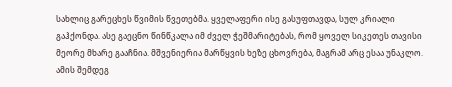სახლიც გარეცხეს წვიმის წვეთებმა. ყველაფერი ისე გასუფთავდა, სულ კრიალი გაჰქონდა. ასე გაეცნო წინწკალა იმ ძველ ჭეშმარიტებას, რომ ყოველ სიკეთეს თავისი მეორე მხარე გააჩნია. მშვენიერია მარწყვის ხეზე ცხოვრება, მაგრამ არც ესაა უნაკლო. ამის შემდეგ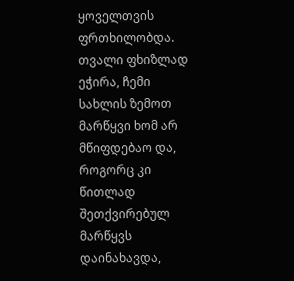ყოველთვის ფრთხილობდა. თვალი ფხიზლად ეჭირა, ჩემი სახლის ზემოთ მარწყვი ხომ არ მწიფდებაო და, როგორც კი წითლად შეთქვირებულ მარწყვს დაინახავდა,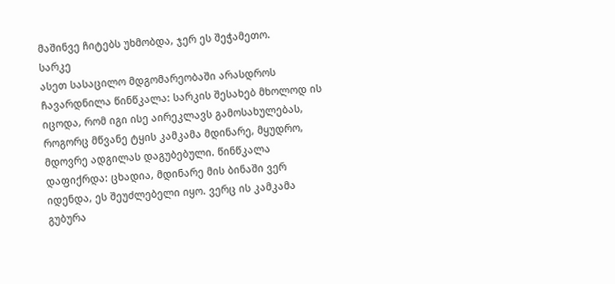მაშინვე ჩიტებს უხმობდა, ჯერ ეს შეჭამეთო.
სარკე
ასეთ სასაცილო მდგომარეობაში არასდროს ჩავარდნილა წინწკალა: სარკის შესახებ მხოლოდ ის იცოდა, რომ იგი ისე აირეკლავს გამოსახულებას, როგორც მწვანე ტყის კამკამა მდინარე, მყუდრო, მდოვრე ადგილას დაგუბებული. წინწკალა დაფიქრდა: ცხადია, მდინარე მის ბინაში ვერ იდენდა, ეს შეუძლებელი იყო. ვერც ის კამკამა გუბურა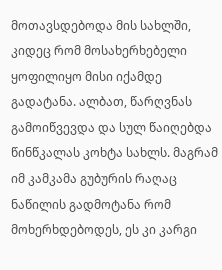მოთავსდებოდა მის სახლში, კიდეც რომ მოსახერხებელი ყოფილიყო მისი იქამდე გადატანა. ალბათ, წარღვნას გამოიწვევდა და სულ წაიღებდა წინწკალას კოხტა სახლს. მაგრამ იმ კამკამა გუბურის რაღაც ნაწილის გადმოტანა რომ მოხერხდებოდეს, ეს კი კარგი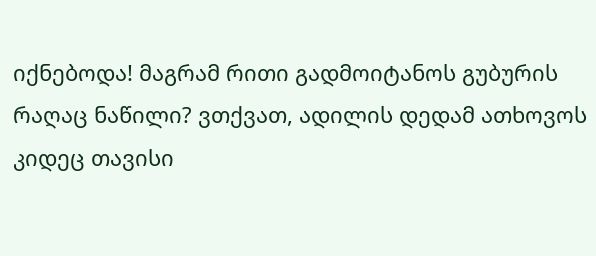იქნებოდა! მაგრამ რითი გადმოიტანოს გუბურის რაღაც ნაწილი? ვთქვათ, ადილის დედამ ათხოვოს კიდეც თავისი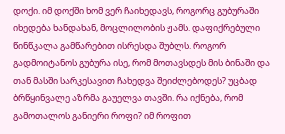დოქი. იმ დოქში ხომ ვერ ჩაიხედავს, როგორც გუბურაში იხედება ხანდახან, მოცლილობის ჟამს. დაფიქრებული წინწკალა გამწარებით ისრესდა შუბლს. როგორ გადმოიტანოს გუბურა ისე, რომ მოთავსდეს მის ბინაში და თან მასში სარკესავით ჩახედვა შეიძლებოდეს? უცბად ბრწყინვალე აზრმა გაუელვა თავში. რა იქნება, რომ გამოთალოს განიერი როფი? იმ როფით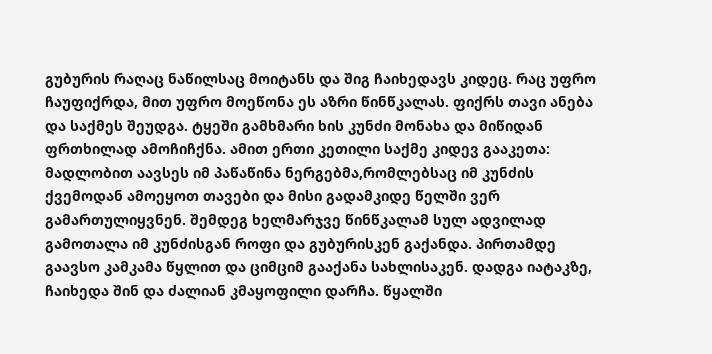გუბურის რაღაც ნაწილსაც მოიტანს და შიგ ჩაიხედავს კიდეც. რაც უფრო ჩაუფიქრდა, მით უფრო მოეწონა ეს აზრი წინწკალას. ფიქრს თავი ანება და საქმეს შეუდგა. ტყეში გამხმარი ხის კუნძი მონახა და მიწიდან ფრთხილად ამოჩიჩქნა. ამით ერთი კეთილი საქმე კიდევ გააკეთა: მადლობით აავსეს იმ პაწაწინა ნერგებმა,რომლებსაც იმ კუნძის ქვემოდან ამოეყოთ თავები და მისი გადამკიდე წელში ვერ გამართულიყვნენ. შემდეგ ხელმარჯვე წინწკალამ სულ ადვილად გამოთალა იმ კუნძისგან როფი და გუბურისკენ გაქანდა. პირთამდე გაავსო კამკამა წყლით და ციმციმ გააქანა სახლისაკენ. დადგა იატაკზე, ჩაიხედა შინ და ძალიან კმაყოფილი დარჩა. წყალში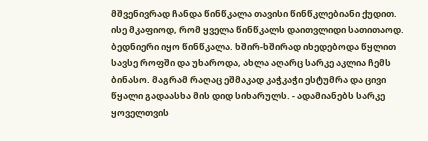მშვენივრად ჩანდა წინწკალა თავისი წინწკლებიანი ქუდით. ისე მკაფიოდ, რომ ყველა წინწკალს დაითვლიდი სათითაოდ. ბედნიერი იყო წინწკალა. ხშირ-ხშირად იხედებოდა წყლით სავსე როფში და უხაროდა, ახლა აღარც სარკე აკლია ჩემს ბინასო. მაგრამ რაღაც ეშმაკად კაჭკაჭი ესტუმრა და ცივი წყალი გადაასხა მის დიდ სიხარულს. - ადამიანებს სარკე ყოველთვის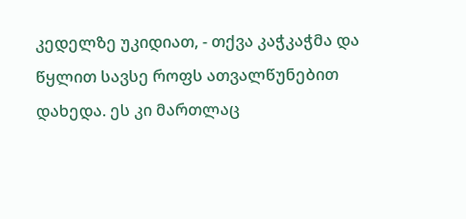კედელზე უკიდიათ, - თქვა კაჭკაჭმა და წყლით სავსე როფს ათვალწუნებით დახედა. ეს კი მართლაც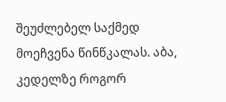შეუძლებელ საქმედ მოეჩვენა წინწკალას. აბა, კედელზე როგორ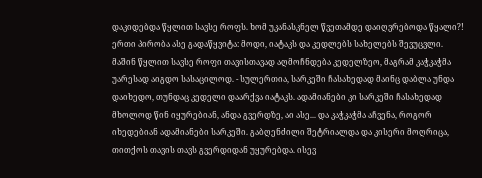დაკიდებდა წყლით სავსე როფს. ხომ უკანასკნელ წვეთამდე დაიღვრებოდა წყალი?! ერთი პირობა ასე გადაწყვიტა: მოდი, იატაკს და კედლებს სახელებს შევუცვლი. მაშინ წყლით სავსე როფი თავისთავად აღმოჩნდება კედელზეო, მაგრამ კაჭკაჭმა უარესად აიგდო სასაცილოდ. - სულერთია, სარკეში ჩასახედად მაინც დაბლა უნდა დაიხედო, თუნდაც კედელი დაარქვა იატაკს. ადამიანები კი სარკეში ჩასახედად მხოლოდ წინ იყურებიან, ანდა გვერდზე, აი ასე... და კაჭკაჭმა აჩვენა, როგორ იხედებიან ადამიანები სარკეში. გაბღენძილი შეტრიალდა და კისერი მოღრიცა, თითქოს თავის თავს გვერდიდან უყურებდა. ისევ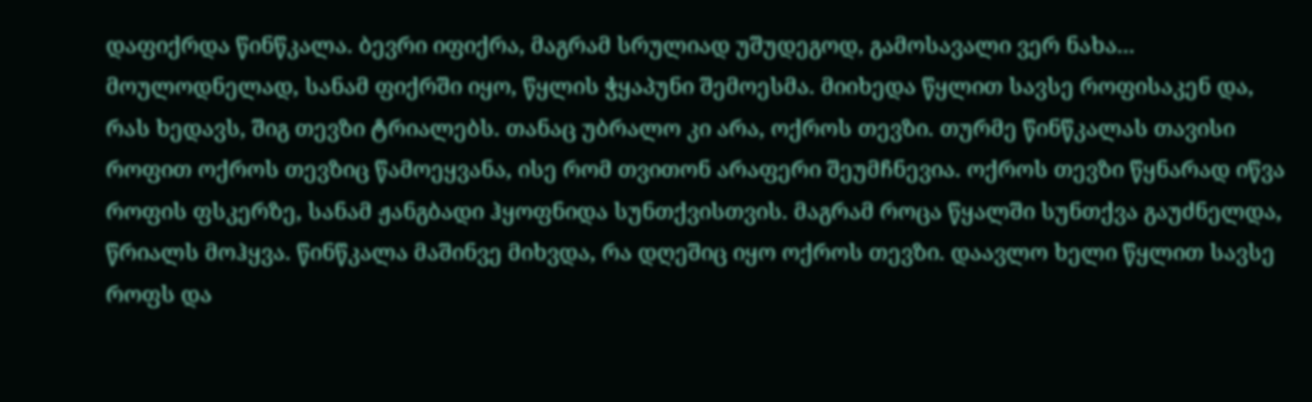დაფიქრდა წინწკალა. ბევრი იფიქრა, მაგრამ სრულიად უშუდეგოდ, გამოსავალი ვერ ნახა... მოულოდნელად, სანამ ფიქრში იყო, წყლის ჭყაპუნი შემოესმა. მიიხედა წყლით სავსე როფისაკენ და, რას ხედავს, შიგ თევზი ტრიალებს. თანაც უბრალო კი არა, ოქროს თევზი. თურმე წინწკალას თავისი როფით ოქროს თევზიც წამოეყვანა, ისე რომ თვითონ არაფერი შეუმჩნევია. ოქროს თევზი წყნარად იწვა როფის ფსკერზე, სანამ ჟანგბადი ჰყოფნიდა სუნთქვისთვის. მაგრამ როცა წყალში სუნთქვა გაუძნელდა, წრიალს მოჰყვა. წინწკალა მაშინვე მიხვდა, რა დღეშიც იყო ოქროს თევზი. დაავლო ხელი წყლით სავსე როფს და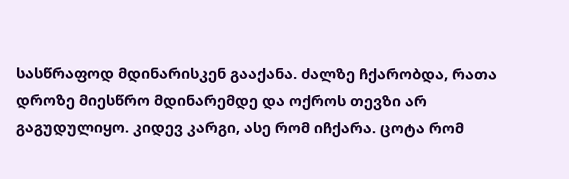სასწრაფოდ მდინარისკენ გააქანა. ძალზე ჩქარობდა, რათა დროზე მიესწრო მდინარემდე და ოქროს თევზი არ გაგუდულიყო. კიდევ კარგი, ასე რომ იჩქარა. ცოტა რომ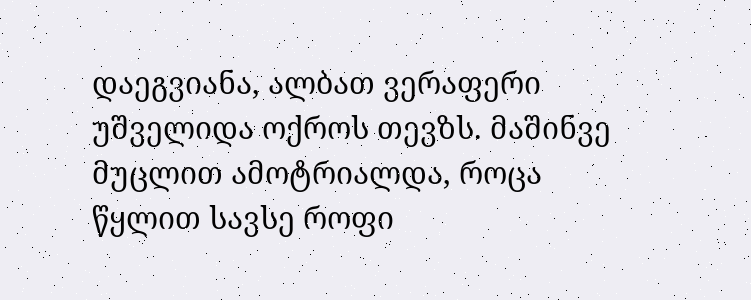დაეგვიანა, ალბათ ვერაფერი უშველიდა ოქროს თევზს. მაშინვე მუცლით ამოტრიალდა, როცა წყლით სავსე როფი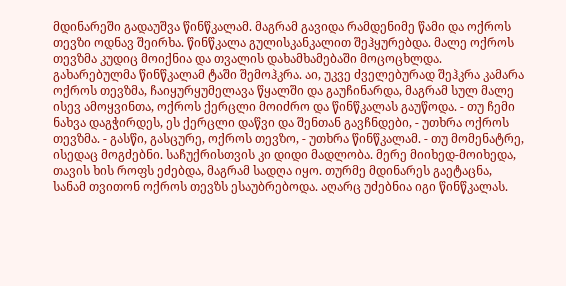მდინარეში გადაუშვა წინწკალამ. მაგრამ გავიდა რამდენიმე წამი და ოქროს თევზი ოდნავ შეირხა. წინწკალა გულისკანკალით შეჰყურებდა. მალე ოქროს თევზმა კუდიც მოიქნია და თვალის დახამხამებაში მოცოცხლდა. გახარებულმა წინწკალამ ტაში შემოჰკრა. აი, უკვე ძველებურად შეჰკრა კამარა ოქროს თევზმა, ჩაიყურყუმელავა წყალში და გაუჩინარდა, მაგრამ სულ მალე ისევ ამოყვინთა, ოქროს ქერცლი მოიძრო და წინწკალას გაუწოდა. - თუ ჩემი ნახვა დაგჭირდეს, ეს ქერცლი დაწვი და შენთან გავჩნდები, - უთხრა ოქროს თევზმა. - გასწი, გასცურე, ოქროს თევზო, - უთხრა წინწკალამ. - თუ მომენატრე, ისედაც მოგძებნი. საჩუქრისთვის კი დიდი მადლობა. მერე მიიხედ-მოიხედა, თავის ხის როფს ეძებდა, მაგრამ სადღა იყო. თურმე მდინარეს გაეტაცნა, სანამ თვითონ ოქროს თევზს ესაუბრებოდა. აღარც უძებნია იგი წინწკალას.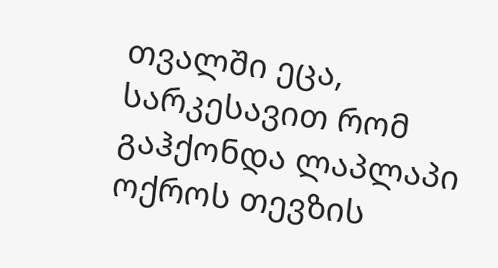თვალში ეცა, სარკესავით რომ გაჰქონდა ლაპლაპი ოქროს თევზის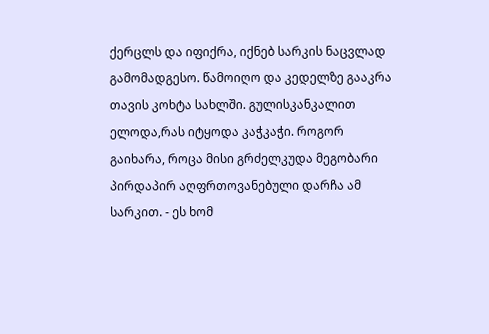ქერცლს და იფიქრა, იქნებ სარკის ნაცვლად გამომადგესო. წამოიღო და კედელზე გააკრა თავის კოხტა სახლში. გულისკანკალით ელოდა,რას იტყოდა კაჭკაჭი. როგორ გაიხარა, როცა მისი გრძელკუდა მეგობარი პირდაპირ აღფრთოვანებული დარჩა ამ სარკით. - ეს ხომ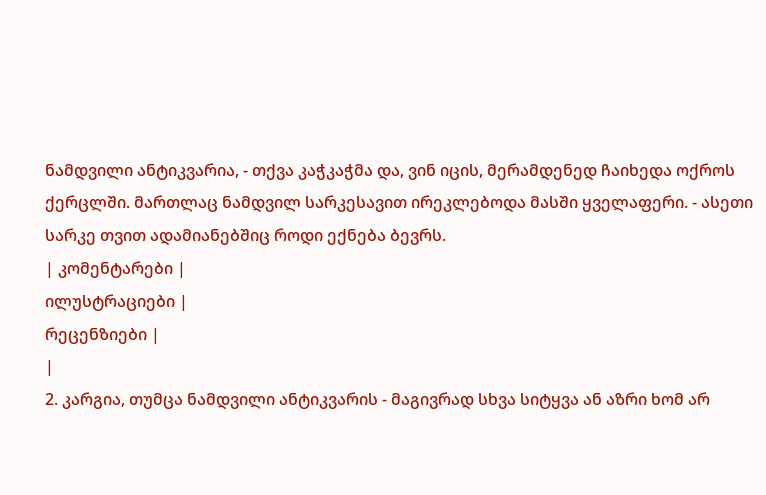ნამდვილი ანტიკვარია, - თქვა კაჭკაჭმა და, ვინ იცის, მერამდენედ ჩაიხედა ოქროს ქერცლში. მართლაც ნამდვილ სარკესავით ირეკლებოდა მასში ყველაფერი. - ასეთი სარკე თვით ადამიანებშიც როდი ექნება ბევრს.
| კომენტარები |
ილუსტრაციები |
რეცენზიები |
|
2. კარგია, თუმცა ნამდვილი ანტიკვარის - მაგივრად სხვა სიტყვა ან აზრი ხომ არ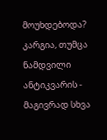მოუხდებოდა? კარგია, თუმცა ნამდვილი ანტიკვარის - მაგივრად სხვა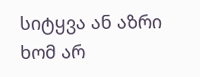სიტყვა ან აზრი ხომ არ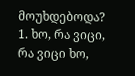მოუხდებოდა?
1. ხო, რა ვიცი, რა ვიცი ხო,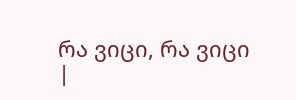რა ვიცი, რა ვიცი
|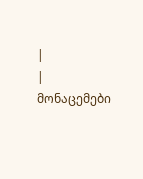|
| მონაცემები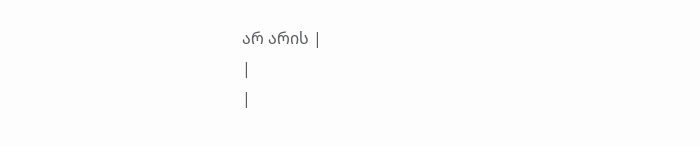არ არის |
|
|